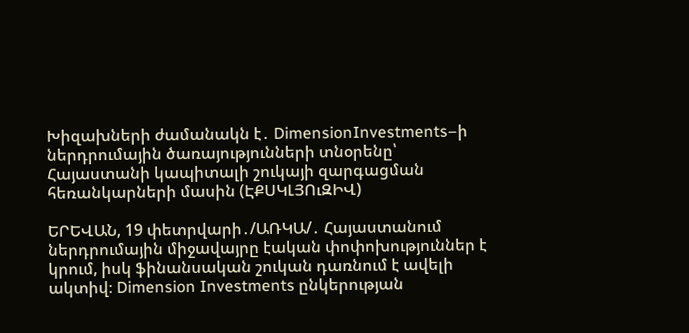Խիզախների ժամանակն է․ DimensionInvestments–ի ներդրումային ծառայությունների տնօրենը՝ Հայաստանի կապիտալի շուկայի զարգացման հեռանկարների մասին (ԷՔՍԿԼՅՈւԶԻՎ)

ԵՐԵՎԱՆ, 19 փետրվարի․/ԱՌԿԱ/․ Հայաստանում ներդրումային միջավայրը էական փոփոխություններ է կրում, իսկ ֆինանսական շուկան դառնում է ավելի ակտիվ։ Dimension Investments ընկերության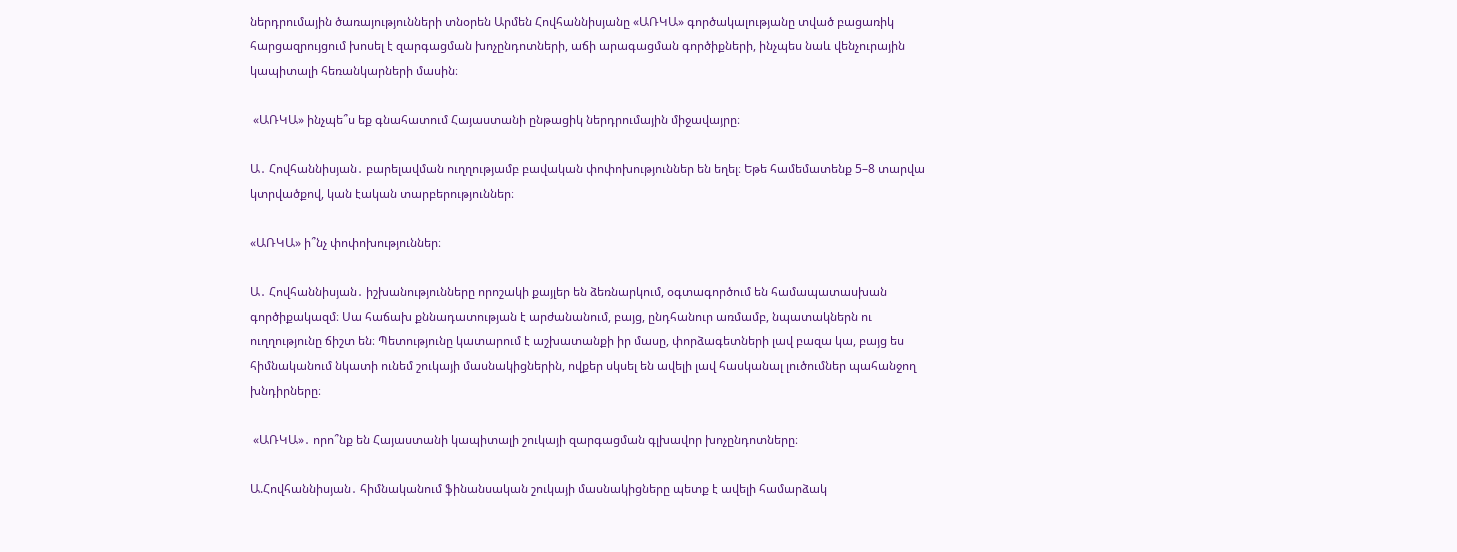ներդրումային ծառայությունների տնօրեն Արմեն Հովհաննիսյանը «ԱՌԿԱ» գործակալությանը տված բացառիկ հարցազրույցում խոսել է զարգացման խոչընդոտների, աճի արագացման գործիքների, ինչպես նաև վենչուրային կապիտալի հեռանկարների մասին։

 «ԱՌԿԱ» ինչպե՞ս եք գնահատում Հայաստանի ընթացիկ ներդրումային միջավայրը։

Ա․ Հովհաննիսյան․ բարելավման ուղղությամբ բավական փոփոխություններ են եղել։ Եթե համեմատենք 5–8 տարվա կտրվածքով, կան էական տարբերություններ։

«ԱՌԿԱ» ի՞նչ փոփոխություններ։

Ա․ Հովհաննիսյան․ իշխանությունները որոշակի քայլեր են ձեռնարկում, օգտագործում են համապատասխան գործիքակազմ։ Սա հաճախ քննադատության է արժանանում, բայց, ընդհանուր առմամբ, նպատակներն ու ուղղությունը ճիշտ են։ Պետությունը կատարում է աշխատանքի իր մասը, փորձագետների լավ բազա կա, բայց ես հիմնականում նկատի ունեմ շուկայի մասնակիցներին, ովքեր սկսել են ավելի լավ հասկանալ լուծումներ պահանջող խնդիրները։

 «ԱՌԿԱ»․ որո՞նք են Հայաստանի կապիտալի շուկայի զարգացման գլխավոր խոչընդոտները։

Ա.Հովհաննիսյան․ հիմնականում ֆինանսական շուկայի մասնակիցները պետք է ավելի համարձակ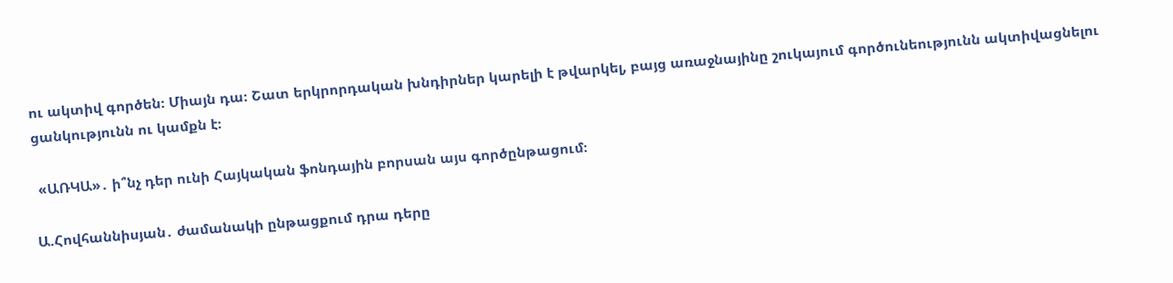ու ակտիվ գործեն։ Միայն դա։ Շատ երկրորդական խնդիրներ կարելի է թվարկել, բայց առաջնայինը շուկայում գործունեությունն ակտիվացնելու ցանկությունն ու կամքն է։

 «ԱՌԿԱ»․ ի՞նչ դեր ունի Հայկական ֆոնդային բորսան այս գործընթացում։

Ա.Հովհաննիսյան․ ժամանակի ընթացքում դրա դերը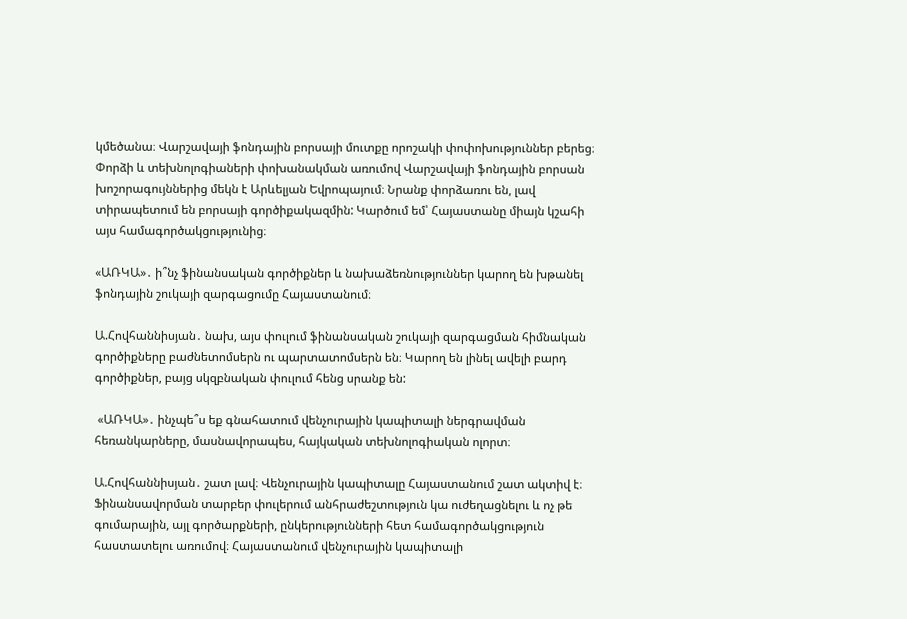կմեծանա։ Վարշավայի ֆոնդային բորսայի մուտքը որոշակի փոփոխություններ բերեց։ Փորձի և տեխնոլոգիաների փոխանակման առումով Վարշավայի ֆոնդային բորսան խոշորագույններից մեկն է Արևելյան Եվրոպայում։ Նրանք փորձառու են, լավ տիրապետում են բորսայի գործիքակազմին: Կարծում եմ՝ Հայաստանը միայն կշահի այս համագործակցությունից։

«ԱՌԿԱ»․ ի՞նչ ֆինանսական գործիքներ և նախաձեռնություններ կարող են խթանել ֆոնդային շուկայի զարգացումը Հայաստանում։

Ա.Հովհաննիսյան․ նախ, այս փուլում ֆինանսական շուկայի զարգացման հիմնական գործիքները բաժնետոմսերն ու պարտատոմսերն են։ Կարող են լինել ավելի բարդ գործիքներ, բայց սկզբնական փուլում հենց սրանք են:

 «ԱՌԿԱ»․ ինչպե՞ս եք գնահատում վենչուրային կապիտալի ներգրավման հեռանկարները, մասնավորապես, հայկական տեխնոլոգիական ոլորտ։

Ա.Հովհաննիսյան․ շատ լավ։ Վենչուրային կապիտալը Հայաստանում շատ ակտիվ է։ Ֆինանսավորման տարբեր փուլերում անհրաժեշտություն կա ուժեղացնելու և ոչ թե գումարային, այլ գործարքների, ընկերությունների հետ համագործակցություն հաստատելու առումով։ Հայաստանում վենչուրային կապիտալի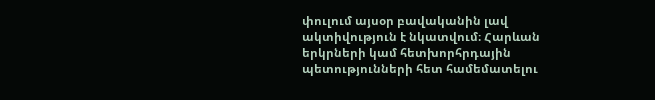փուլում այսօր բավականին լավ ակտիվություն է նկատվում։ Հարևան երկրների կամ հետխորհրդային պետությունների հետ համեմատելու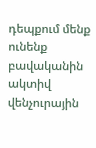դեպքում մենք ունենք բավականին ակտիվ վենչուրային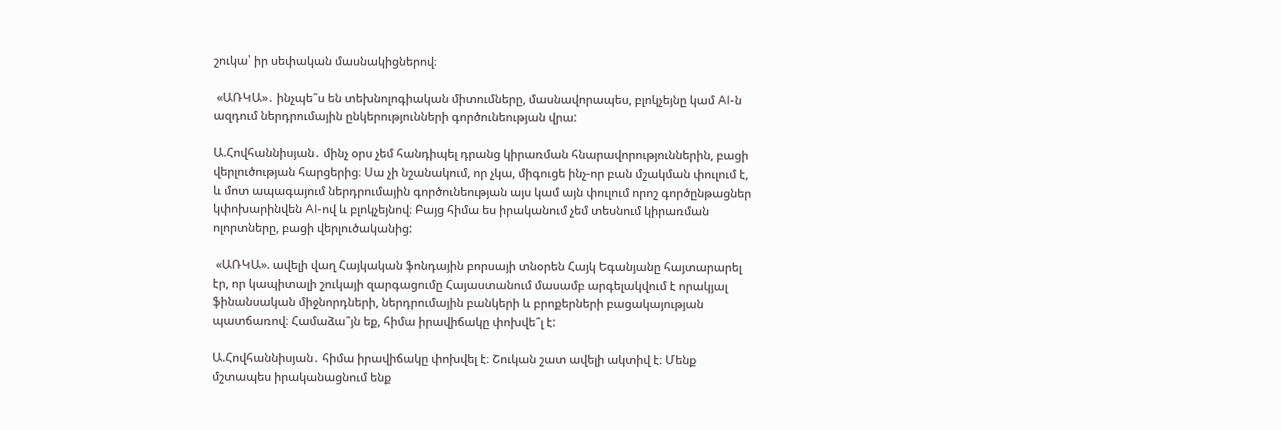շուկա՝ իր սեփական մասնակիցներով։

 «ԱՌԿԱ»․ ինչպե՞ս են տեխնոլոգիական միտումները, մասնավորապես, բլոկչեյնը կամ AI-ն ազդում ներդրումային ընկերությունների գործունեության վրա:

Ա.Հովհաննիսյան․ մինչ օրս չեմ հանդիպել դրանց կիրառման հնարավորություններին, բացի վերլուծության հարցերից։ Սա չի նշանակում, որ չկա, միգուցե ինչ-որ բան մշակման փուլում է, և մոտ ապագայում ներդրումային գործունեության այս կամ այն փուլում որոշ գործընթացներ կփոխարինվեն AI-ով և բլոկչեյնով։ Բայց հիմա ես իրականում չեմ տեսնում կիրառման ոլորտները, բացի վերլուծականից:

 «ԱՌԿԱ». ավելի վաղ Հայկական ֆոնդային բորսայի տնօրեն Հայկ Եգանյանը հայտարարել էր, որ կապիտալի շուկայի զարգացումը Հայաստանում մասամբ արգելակվում է որակյալ ֆինանսական միջնորդների, ներդրումային բանկերի և բրոքերների բացակայության պատճառով։ Համաձա՞յն եք, հիմա իրավիճակը փոխվե՞լ է:

Ա.Հովհաննիսյան․ հիմա իրավիճակը փոխվել է։ Շուկան շատ ավելի ակտիվ է։ Մենք մշտապես իրականացնում ենք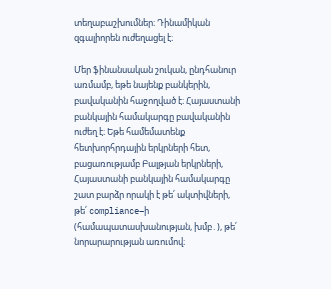տեղաբաշխումներ։ Դինամիկան զգալիորեն ուժեղացել է։

Մեր ֆինանսական շուկան, ընդհանուր առմամբ, եթե նայենք բանկերին, բավականին հաջողված է։ Հայաստանի բանկային համակարգը բավականին ուժեղ է։ Եթե համեմատենք հետխորհրդային երկրների հետ, բացառությամբ Բալթյան երկրների, Հայաստանի բանկային համակարգը շատ բարձր որակի է թե՛ ակտիվների, թե՛ compliance–ի (համապատասխանության, խմբ․), թե՛ նորարարության առումով։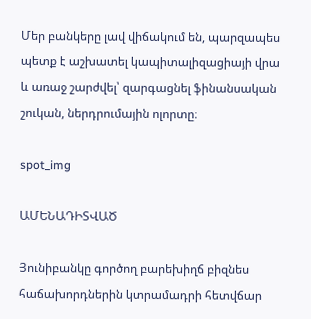Մեր բանկերը լավ վիճակում են, պարզապես պետք է աշխատել կապիտալիզացիայի վրա և առաջ շարժվել՝ զարգացնել ֆինանսական շուկան, ներդրումային ոլորտը։

spot_img

ԱՄԵՆԱԴԻՏՎԱԾ

Յունիբանկը գործող բարեխիղճ բիզնես հաճախորդներին կտրամադրի հետվճար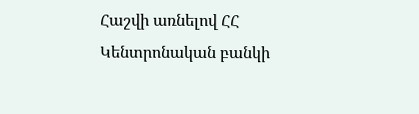Հաշվի առնելով ՀՀ Կենտրոնական բանկի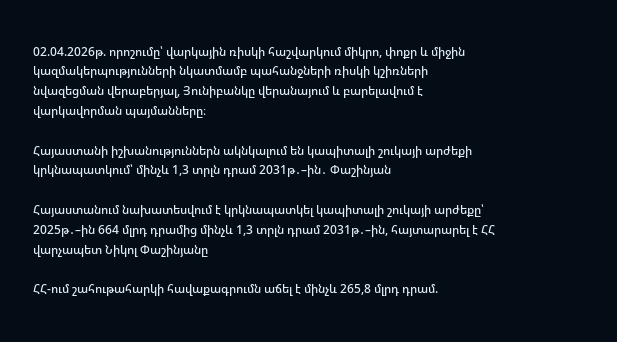02.04.2026թ. որոշումը՝ վարկային ռիսկի հաշվարկում միկրո, փոքր և միջին կազմակերպությունների նկատմամբ պահանջների ռիսկի կշիռների նվազեցման վերաբերյալ, Յունիբանկը վերանայում և բարելավում է վարկավորման պայմանները։

Հայաստանի իշխանություններն ակնկալում են կապիտալի շուկայի արժեքի կրկնապատկում՝ մինչև 1,3 տրլն դրամ 2031թ․–ին․ Փաշինյան

Հայաստանում նախատեսվում է կրկնապատկել կապիտալի շուկայի արժեքը՝ 2025թ․–ին 664 մլրդ դրամից մինչև 1,3 տրլն դրամ 2031թ․–ին, հայտարարել է ՀՀ վարչապետ Նիկոլ Փաշինյանը

ՀՀ-ում շահութահարկի հավաքագրումն աճել է մինչև 265,8 մլրդ դրամ.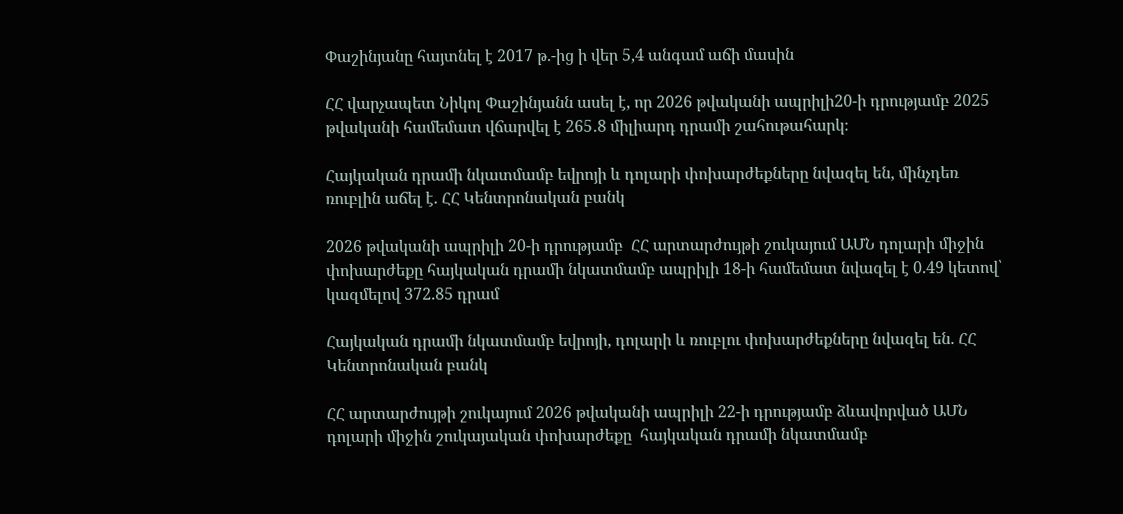Փաշինյանը հայտնել է 2017 թ.-ից ի վեր 5,4 անգամ աճի մասին

ՀՀ վարչապետ Նիկոլ Փաշինյանն ասել է, որ 2026 թվականի ապրիլի20-ի դրությամբ 2025 թվականի համեմատ վճարվել է 265․8 միլիարդ դրամի շահութահարկ։

Հայկական դրամի նկատմամբ եվրոյի և դոլարի փոխարժեքները նվազել են, մինչդեռ ռուբլին աճել է. ՀՀ Կենտրոնական բանկ

2026 թվականի ապրիլի 20-ի դրությամբ  ՀՀ արտարժույթի շուկայում ԱՄՆ դոլարի միջին փոխարժեքը հայկական դրամի նկատմամբ ապրիլի 18-ի համեմատ նվազել է 0.49 կետով՝ կազմելով 372.85 դրամ

Հայկական դրամի նկատմամբ եվրոյի, դոլարի և ռուբլու փոխարժեքները նվազել են. ՀՀ Կենտրոնական բանկ

ՀՀ արտարժույթի շուկայում 2026 թվականի ապրիլի 22-ի դրությամբ ձևավորված ԱՄՆ դոլարի միջին շուկայական փոխարժեքը  հայկական դրամի նկատմամբ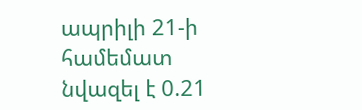ապրիլի 21-ի համեմատ նվազել է 0.21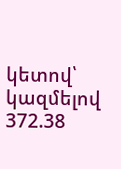կետով՝ կազմելով 372.38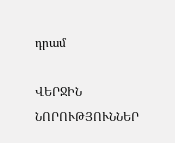դրամ

ՎԵՐՋԻՆ ՆՈՐՈՒԹՅՈՒՆՆԵՐ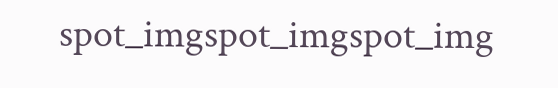spot_imgspot_imgspot_img